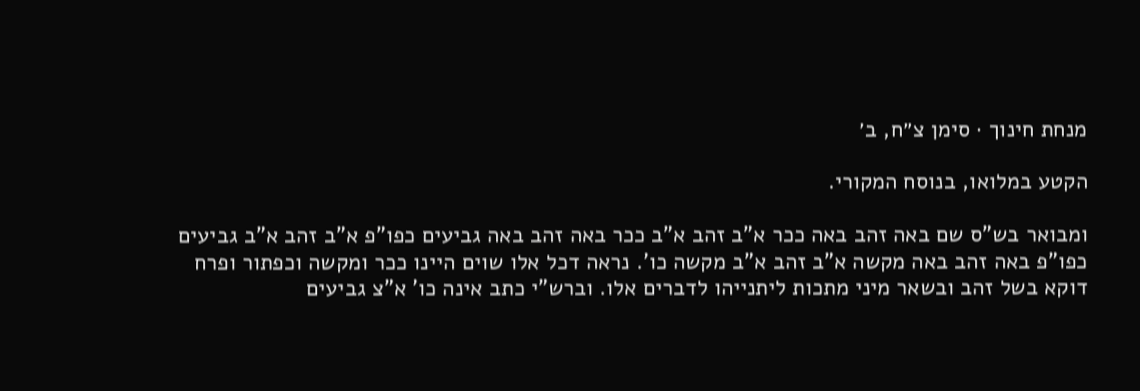מנחת חינוך · סימן צ״ח, ב׳

הקטע במלואו, בנוסח המקורי.

ומבואר בש"ס שם באה זהב באה ככר א"ב זהב א"ב ככר באה זהב באה גביעים כפו"פ א"ב זהב א"ב גביעים כפו"פ באה זהב באה מקשה א"ב זהב א"ב מקשה כו'. נראה דכל אלו שוים היינו ככר ומקשה וכפתור ופרח דוקא בשל זהב ובשאר מיני מתכות ליתנייהו לדברים אלו. וברש"י כתב אינה כו' א"צ גביעים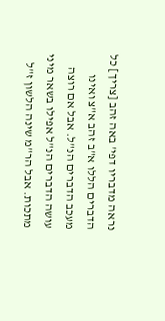נראה מדבריו דפי' באה זהב [צריך] כל הדברים הללו א"ב זהב א"צ ואינו מעכב הדברים הנ"ל. אבל אם רוצה עושה הדברים הנ"ל אפילו בשאר מיני מתכות. אבל הר"מ שינה הלשון ז"ל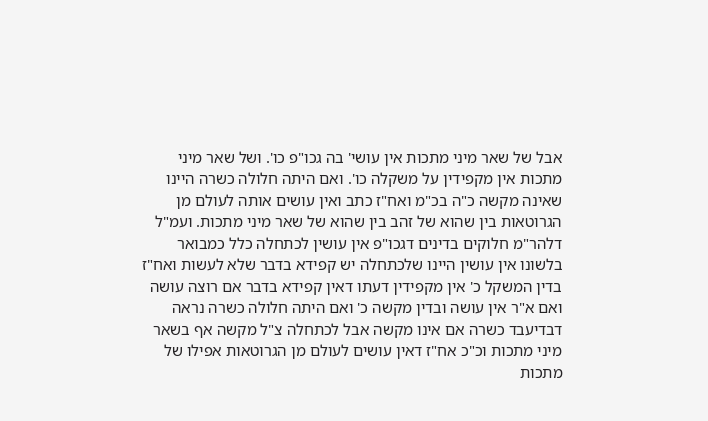אבל של שאר מיני מתכות אין עושי' בה גכו"פ כו'. ושל שאר מיני מתכות אין מקפידין על משקלה כו'. ואם היתה חלולה כשרה היינו שאינה מקשה כ"ה בכ"מ ואח"ז כתב ואין עושים אותה לעולם מן הגרוטאות בין שהוא של זהב בין שהוא של שאר מיני מתכות. ועמ"ל דלהר"מ חלוקים בדינים דגכו"פ אין עושין לכתחלה כלל כמבואר בלשונו אין עושין היינו שלכתחלה יש קפידא בדבר שלא לעשות ואח"ז בדין המשקל כ' אין מקפידין דעתו דאין קפידא בדבר אם רוצה עושה ואם א"ר אין עושה ובדין מקשה כ' ואם היתה חלולה כשרה נראה דבדיעבד כשרה אם אינו מקשה אבל לכתחלה צ"ל מקשה אף בשאר מיני מתכות וכ"כ אח"ז דאין עושים לעולם מן הגרוטאות אפילו של מתכות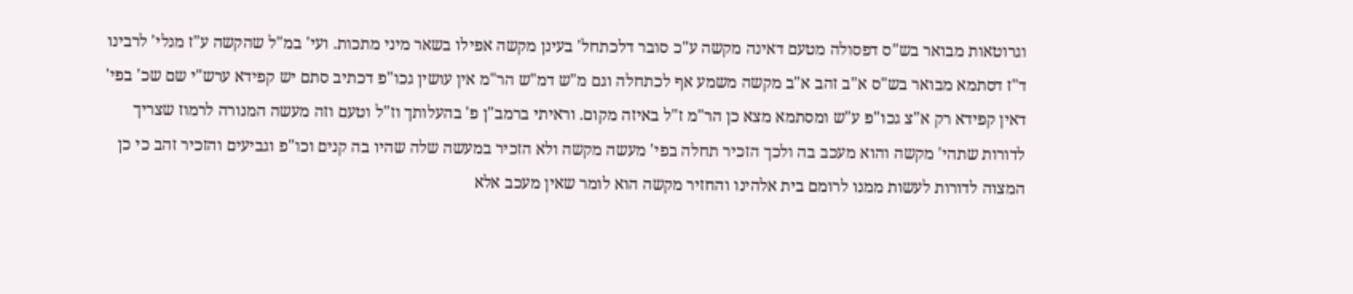וגרוטאות מבואר בש"ס דפסולה מטעם דאינה מקשה ע"כ סובר דלכתחל' בעינן מקשה אפילו בשאר מיני מתכות. ועי' במ"ל שהקשה ע"ז מנלי' לרבינו ד"ז דסתמא מבואר בש"ס א"ב זהב א"ב מקשה משמע אף לכתחלה וגם מ"ש דמ"ש הר"מ אין עושין גכו"פ דכתיב סתם יש קפידא ערש"י שם שכ' בפי' דאין קפידא רק א"צ גכו"פ ע"ש ומסתמא מצא כן הר"מ ז"ל באיזה מקום. וראיתי ברמב"ן פ' בהעלותך וז"ל וטעם וזה מעשה המנורה לרמוז שצריך לדורות שתהי' מקשה והוא מעכב בה ולכך הזכיר תחלה בפי' מעשה מקשה ולא הזכיר במעשה שלה שהיו בה קנים וכו"פ וגביעים והזכיר זהב כי כן המצוה לדורות לעשות ממנו לרומם בית אלהינו והחזיר מקשה הוא לומר שאין מעכב אלא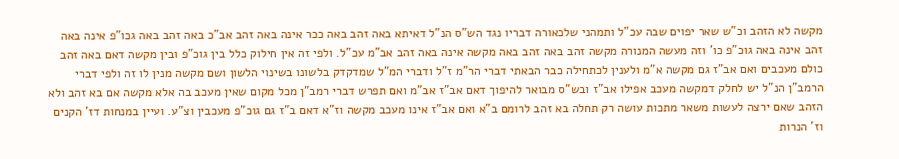מקשה לא הזהב וכ"ש שאר יפוים שבה עכ"ל ותמהני שלכאורה דבריו נגד הש"ס הנ"ל דאיתא באה זהב באה ככר אינה באה זהב אב"כ באה זהב באה גכו"פ אינה באה זהב אינה באה גוכ"פ כו' וזה מעשה המנורה מקשה זהב באה זהב באה מקשה אינה באה זהב אב"מ עכ"ל. ולפי זה אין חילוק כלל בין גוכ"פ ובין מקשה דאם באה זהב כולם מעכבים ואם אב"ז גם מקשה א"מ ולענין לכתחילה כבר הבאתי דברי הר"מ ז"ל ודברי המ"ל שמדקדק בלשונו בשינוי הלשון ושם מקשה מנין לו זה ולפי דברי הרמב"ן הנ"ל יש לחלק דמקשה מעכב אפילו אב"ז ובש"ס מבואר להיפוך דאם אב"ז אב"מ ואם תפרש דברי רמב"ן מכל מקום שאין מעכב בה אלא מקשה אם בא זהב ולא הזהב שאם ירצה לעשות משאר מתכות עושה רק תחלה בא זהב לרומם ב"א ואם אב"ז אינו מעכב מקשה וז"א דאם ב"ז גם גוכ"פ מעכבין וצ"ע. ועיין במנחות דז' הקנים וז' הנרות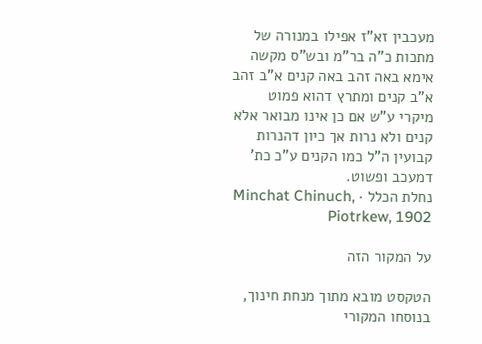מעכבין זא"ז אפילו במנורה של מתכות כ"ה בר"מ ובש"ס מקשה אימא באה זהב באה קנים א"ב זהב א"ב קנים ומתרץ דהוא פמוט מיקרי ע"ש אם כן אינו מבואר אלא קנים ולא נרות אך כיון דהנרות קבועין ה"ל כמו הקנים ע"כ כת' דמעכב ופשוט.
נחלת הכלל · Minchat Chinuch, Piotrkew, 1902

על המקור הזה

הטקסט מובא מתוך מנחת חינוך, בנוסחו המקורי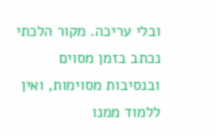ובלי עריכה. מקור הלכתי נכתב בזמן מסוים ובנסיבות מסוימות, ואין ללמוד ממנו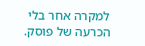למקרה אחר בלי הכרעה של פוסק.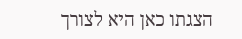הצגתו כאן היא לצורך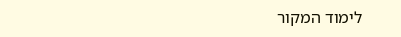לימוד המקור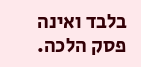בלבד ואינה פסק הלכה.